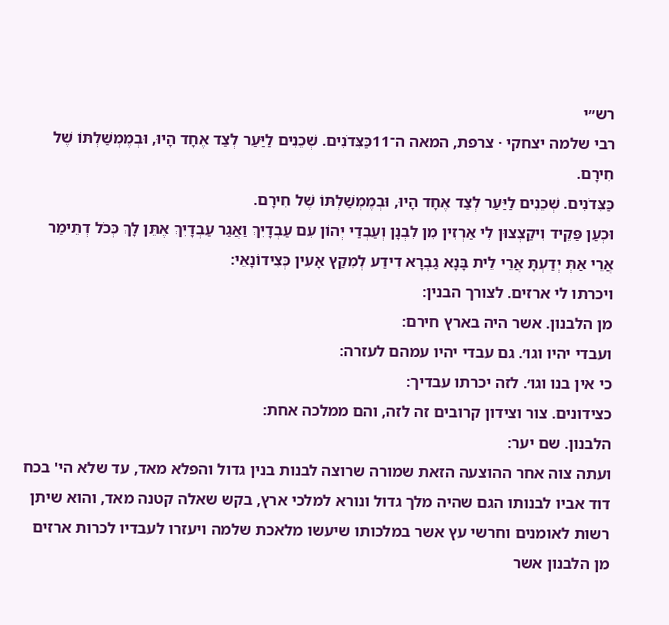רש״י
רבי שלמה יצחקי · צרפת, המאה ה־11כַּצִּדֹנִים. שְׁכֵנִים לַיַּעַר לְצַד אֶחָד הָיוּ, וּבְמֶמְשַׁלְתּוֹ שֶׁל חִירָם.
כַּצִּדֹנִים. שְׁכֵנִים לַיַּעַר לְצַד אֶחָד הָיוּ, וּבְמֶמְשַׁלְתּוֹ שֶׁל חִירָם.
וּכְעַן פַּקֵיד וִיקַצְצוּן לִי אַרְזִין מִן לִבְנָן וְעַבְדַי יְהוֹן עִם עַבְדָיִךְ וַאֲגַר עַבְדָיִךְ אֶתֵּן לָךְ כְּכֹל דְתֵימַר אֲרֵי אַתְּ יְדַעְתָּ אֲרֵי לֵית בָּנָא גַבְרָא דִידַע לְמִקַץ אָעִין כְּצִידוֹנָאֵי:
ויכרתו לי ארזים. לצורך הבנין:
מן הלבנון. אשר היה בארץ חירם:
ועבדי יהיו וגו׳. גם עבדי יהיו עמהם לעזרה:
כי אין בנו וגו׳. לזה יכרתו עבדיך:
כצידונים. צור וצידון קרובים זה לזה, והם ממלכה אחת:
הלבנון. שם יער:
ועתה צוה אחר ההוצעה הזאת שמורה שרוצה לבנות בנין גדול והפלא מאד, עד שלא הי' בכח דוד אביו לבנותו הגם שהיה מלך גדול ונורא למלכי ארץ, בקש שאלה קטנה מאד, והוא שיתן רשות לאומנים וחרשי עץ אשר במלכותו שיעשו מלאכת שלמה ויעזרו לעבדיו לכרות ארזים מן הלבנון אשר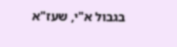בגבול א"י, שעז"א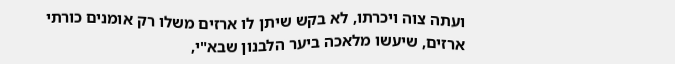ועתה צוה ויכרתו, לא בקש שיתן לו ארזים משלו רק אומנים כורתי ארזים, שיעשו מלאכה ביער הלבנון שבא"י,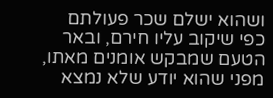ושהוא ישלם שכר פעולתם כפי שיקוב עליו חירם, ובאר הטעם שמבקש אומנים מאתו, מפני שהוא יודע שלא נמצא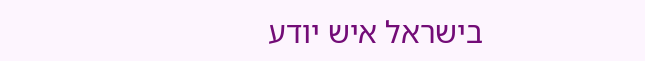בישראל איש יודע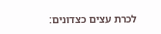לכרת עצים כצדונים: